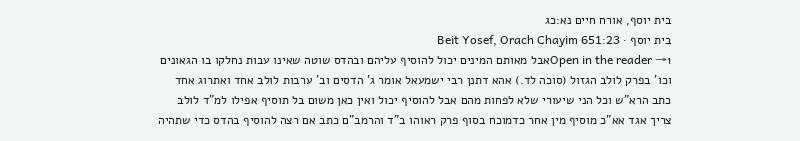בית יוסף, אורח חיים נא:כג
בית יוסף · Beit Yosef, Orach Chayim 651:23
Open in the reader →1אבל מאותם המינים יכול להוסיף עליהם ובהדס שוטה שאינו עבות נחלקו בו הגאונים וכו' בפרק לולב הגזול (סוכה לד.) אהא דתנן רבי ישמעאל אומר ג' הדסים וב' ערבות לולב אחד ואתרוג אחד כתב הרא"ש וכל הני שיעורי שלא לפחות מהם אבל להוסיף יכול ואין כאן משום בל תוסיף אפילו למ"ד לולב צריך אגד אא"כ מוסיף מין אחר כדמוכח בסוף פרק ראוהו ב"ד והרמב"ם כתב אם רצה להוסיף בהדס כדי שתהיה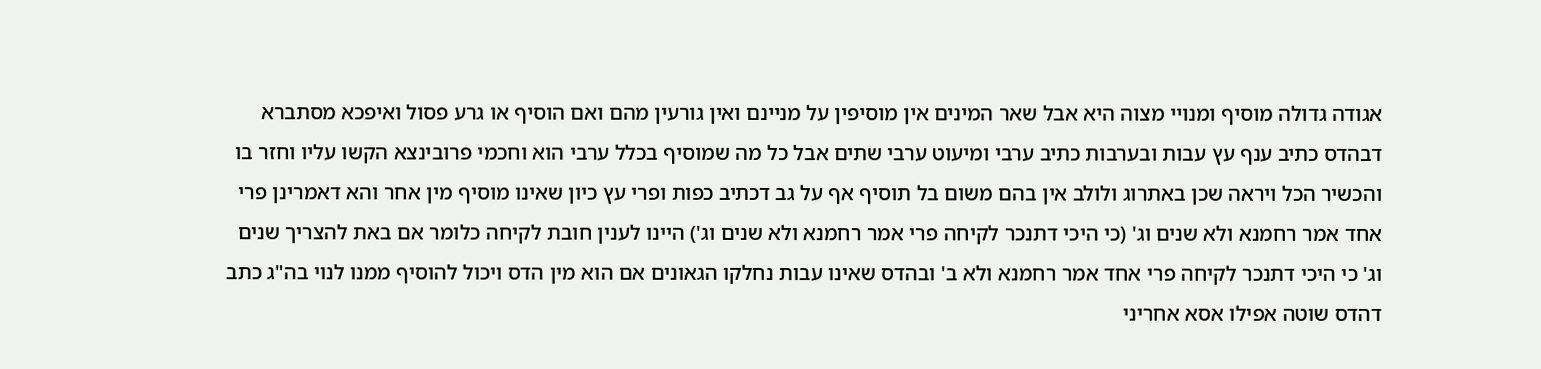אגודה גדולה מוסיף ומנויי מצוה היא אבל שאר המינים אין מוסיפין על מניינם ואין גורעין מהם ואם הוסיף או גרע פסול ואיפכא מסתברא דבהדס כתיב ענף עץ עבות ובערבות כתיב ערבי ומיעוט ערבי שתים אבל כל מה שמוסיף בכלל ערבי הוא וחכמי פרובינצא הקשו עליו וחזר בו והכשיר הכל ויראה שכן באתרוג ולולב אין בהם משום בל תוסיף אף על גב דכתיב כפות ופרי עץ כיון שאינו מוסיף מין אחר והא דאמרינן פרי אחד אמר רחמנא ולא שנים וג' (כי היכי דתנכר לקיחה פרי אמר רחמנא ולא שנים וג') היינו לענין חובת לקיחה כלומר אם באת להצריך שנים וג' כי היכי דתנכר לקיחה פרי אחד אמר רחמנא ולא ב' ובהדס שאינו עבות נחלקו הגאונים אם הוא מין הדס ויכול להוסיף ממנו לנוי בה"ג כתב דהדס שוטה אפילו אסא אחריני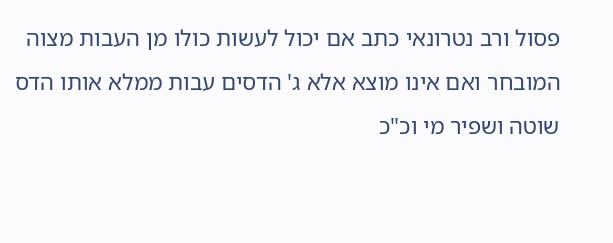פסול ורב נטרונאי כתב אם יכול לעשות כולו מן העבות מצוה המובחר ואם אינו מוצא אלא ג' הדסים עבות ממלא אותו הדס שוטה ושפיר מי וכ"כ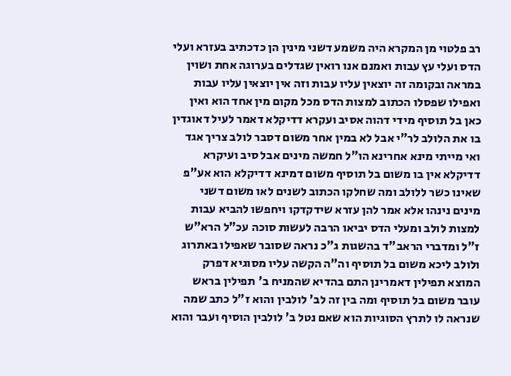רב פלטוי מן המקרא היה משמע דשני מינין הן כדכתיב בעזרא ועלי הדס ועלי עץ עבות ואמנם אנו רואין שגדלים בערוגה אחת ושוין במראה ובקומה זה יוצאין עליו עבות וזה אין יוצאין עליו עבות ואפילו שפסלו הכתוב למצות הדס מכל מקום מין אחד הוא ואין כאן בל תוסיף מידי דהוה אסיב ועקרא דדיקלא דאמר לעיל דאוגדין בו את הלולב לר"י אבל לא במין אחר משום דסבר לולב צריך אגד ואי מייתי מינא אחרינא הו"ל חמשה מינים אבל סיב ועיקרא דדיקלא אין בו משום בל תוסיף משום דמינא דדיקלא הוא אע"פ שאינו כשר ללולב ומה שחלקו הכתוב לשנים לאו משום דשני מינים נינהו אלא אמר להן עזרא שידקדקו ויחפשו להביא עבות למצות לולב ומעלי הדס יביאו הרבה לעשות סוכה עכ"ל הרא"ש ז"ל ומדברי הראב"ד בהשגות ג"כ נראה שסובר שאפילו באתרוג ולולב ליכא משום בל תוסיף וה"ה הקשה עליו מסוגיא דפרק המוצא תפילין דאמרינן התם בהדיא שהמניח ב' תפילין בראש עובר משום בל תוסיף ומה בין זה לב' לולבין והוא ז"ל כתב שמה שנראה לו לתרץ הסוגיות הוא שאם נטל ב' לולבין הוסיף ועבר והוא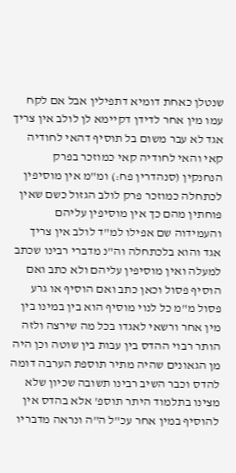שנטלן כאחת דומיא דתפילין אבל אם לקח עמו מין אחר לדידן דקיימא לן לולב אין צריך אגד לא עבר משום בל תוסיף דהאי לחודיה קאי והאי לחודיה קאי כמוזכר בפרק הנחנקין (סנהדרין פח:) ומ"מ אין מוסיפין לכתחלה כמוזכר פרק לולב הגזול כשם שאין פוחתין מהם כך אין מוסיפין עליהם והעמידוה שם אפילו למ"ד לולב אין צריך אגד והוא בלכתחלה וה"נ מדברי רבינו שכתב למעלה ואין מוסיפין עליהם ולא כתב ואם הוסיף פסול וכאן כתב ואם הוסיף או גרע פסול מ"מ כל לנוי מוסיף הוא בין במינו בין מין אחר ורשאי לאגדו בכל מה שירצה ולזה הותר רבוי ההדס בין עבות בין שוטה וכן היה מן הגאונים שהיה מתיר תוספת הערבה דומה להדס וכבר השיב רבינו תשובה שכיון שלא מצינו בתלמוד היתר תוספ' אלא בהדס אין להוסיף במין אחר עכ"ל ה"ה ונראה מדבריו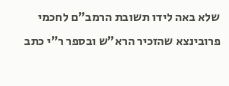שלא באה לידו תשובת הרמב"ם לחכמי פרובינצא שהזכיר הרא"ש ובספר ר"י כתב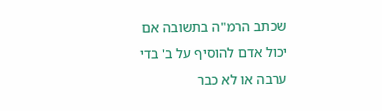שכתב הרמ"ה בתשובה אם יכול אדם להוסיף על ב' בדי ערבה או לא כבר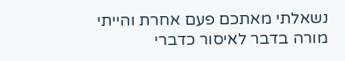נשאלתי מאתכם פעם אחרת והייתי מורה בדבר לאיסור כדברי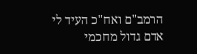הרמב"ם ואח"כ העיד לי אדם גדול מחכמי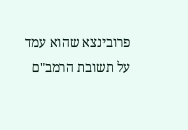פרובינצא שהוא עמד על תשובת הרמב"ם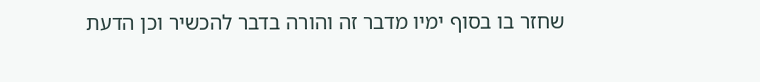שחזר בו בסוף ימיו מדבר זה והורה בדבר להכשיר וכן הדעת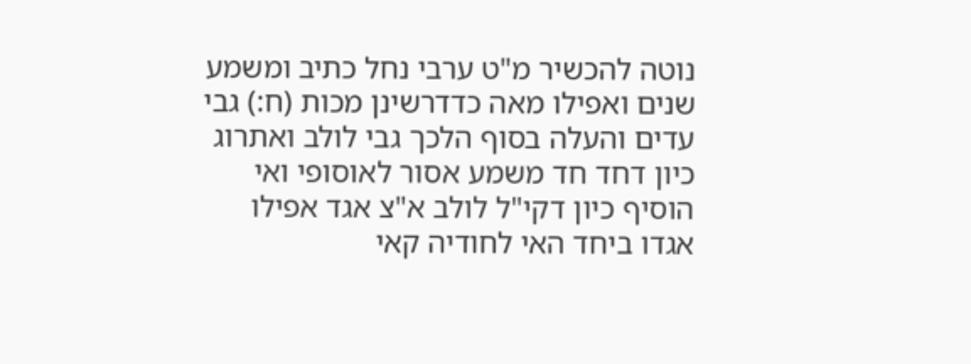נוטה להכשיר מ"ט ערבי נחל כתיב ומשמע שנים ואפילו מאה כדדרשינן מכות (ח:) גבי עדים והעלה בסוף הלכך גבי לולב ואתרוג כיון דחד חד משמע אסור לאוסופי ואי הוסיף כיון דקי"ל לולב א"צ אגד אפילו אגדו ביחד האי לחודיה קאי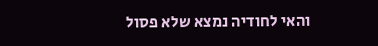והאי לחודיה נמצא שלא פסול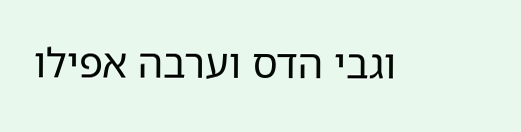וגבי הדס וערבה אפילו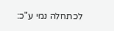לכתחלה נמי ע"כ: